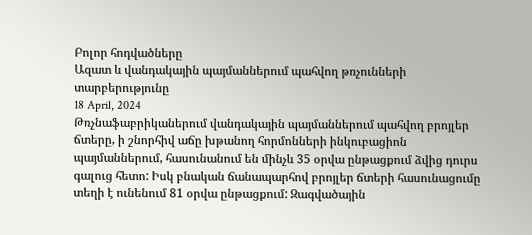Բոլոր հոդվածները
Ազատ և վանդակային պայմաններում պահվող թռչունների տարբերությունը
18 April, 2024
Թռչնաֆաբրիկաներում վանդակային պայմաններում պահվող բրոյլեր ճտերը, ի շնորհիվ աճը խթանող հորմոնների ինկուբացիոն պայմաններում, հասունանում են մինչև 35 օրվա ընթացքում ձվից դուրս գալուց հետո: Իսկ բնական ճանապարհով բրոյլեր ճտերի հասունացումը տեղի է ունենում 81 օրվա ընթացքում: Զագվածային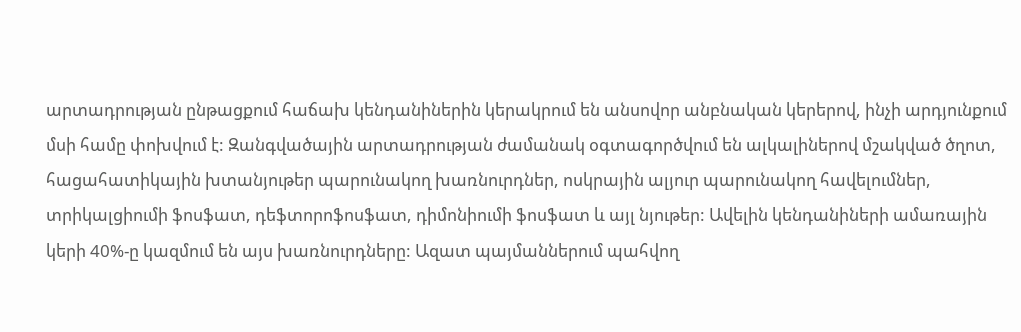արտադրության ընթացքում հաճախ կենդանիներին կերակրում են անսովոր անբնական կերերով, ինչի արդյունքում մսի համը փոխվում է: Զանգվածային արտադրության ժամանակ օգտագործվում են ալկալիներով մշակված ծղոտ, հացահատիկային խտանյութեր պարունակող խառնուրդներ, ոսկրային ալյուր պարունակող հավելումներ, տրիկալցիումի ֆոսֆատ, դեֆտորոֆոսֆատ, դիմոնիումի ֆոսֆատ և այլ նյութեր: Ավելին կենդանիների ամառային կերի 40%-ը կազմում են այս խառնուրդները: Ազատ պայմաններում պահվող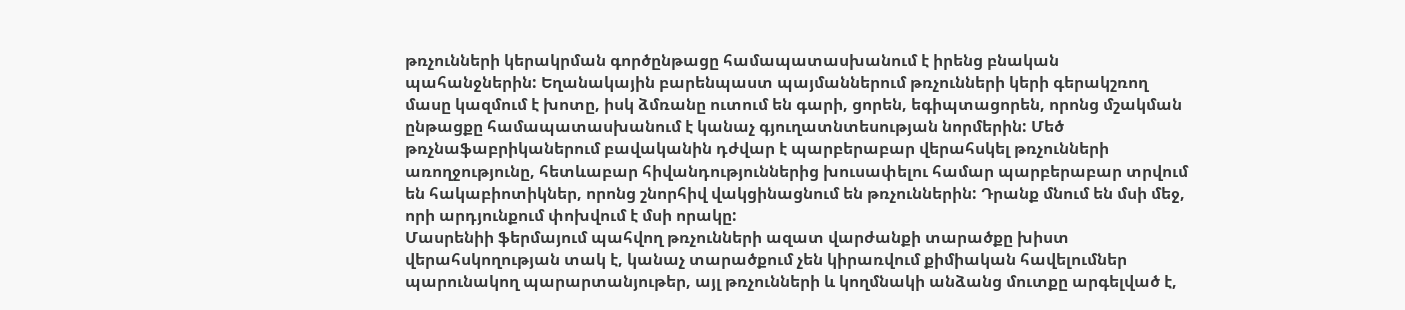թռչունների կերակրման գործընթացը համապատասխանում է իրենց բնական պահանջներին: Եղանակային բարենպաստ պայմաններում թռչունների կերի գերակշռող մասը կազմում է խոտը, իսկ ձմռանը ուտում են գարի, ցորեն, եգիպտացորեն, որոնց մշակման ընթացքը համապատասխանում է կանաչ գյուղատնտեսության նորմերին: Մեծ թռչնաֆաբրիկաներում բավականին դժվար է պարբերաբար վերահսկել թռչունների առողջությունը, հետևաբար հիվանդություններից խուսափելու համար պարբերաբար տրվում են հակաբիոտիկներ, որոնց շնորհիվ վակցինացնում են թռչուններին: Դրանք մնում են մսի մեջ, որի արդյունքում փոխվում է մսի որակը:
Մասրենիի ֆերմայում պահվող թռչունների ազատ վարժանքի տարածքը խիստ վերահսկողության տակ է, կանաչ տարածքում չեն կիրառվում քիմիական հավելումներ պարունակող պարարտանյութեր, այլ թռչունների և կողմնակի անձանց մուտքը արգելված է,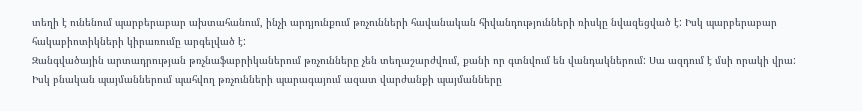տեղի է ունենում պարբերաբար ախտահանում, ինչի արդյունքում թռչունների հավանական հիվանդությունների ռիսկը նվազեցված է: Իսկ պարբերաբար հակաբիոտիկների կիրառումը արգելված է:
Զանգվածային արտադրության թռչնաֆաբրիկաներում թռչունները չեն տեղաշարժվում, քանի որ գտնվում են վանդակներում: Սա ազդում է մսի որակի վրա: Իսկ բնական պայմաններում պահվող թռչունների պարագայում ազատ վարժանքի պայմանները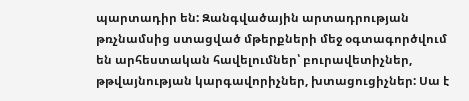պարտադիր են: Զանգվածային արտադրության թռչնամսից ստացված մթերքների մեջ օգտագործվում են արհեստական հավելումներ՝ բուրավետիչներ, թթվայնության կարգավորիչներ, խտացուցիչներ: Սա է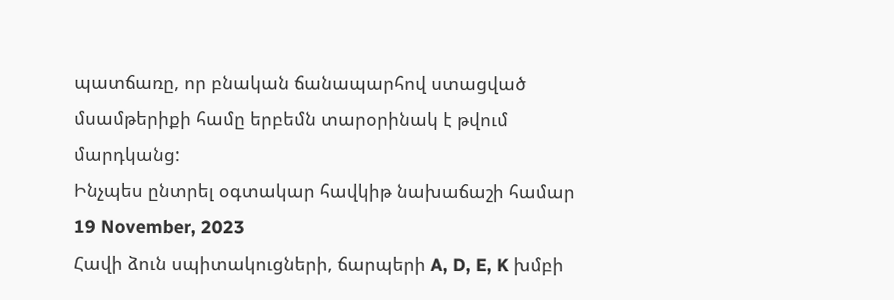պատճառը, որ բնական ճանապարհով ստացված մսամթերիքի համը երբեմն տարօրինակ է թվում մարդկանց:
Ինչպես ընտրել օգտակար հավկիթ նախաճաշի համար
19 November, 2023
Հավի ձուն սպիտակուցների, ճարպերի A, D, E, K խմբի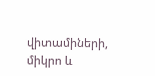վիտամիների, միկրո և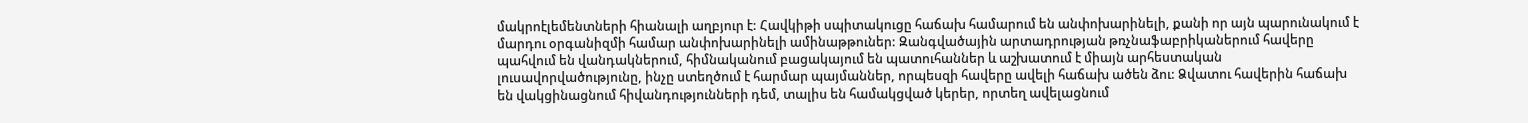մակրոէլեմենտների հիանալի աղբյուր է: Հավկիթի սպիտակուցը հաճախ համարում են անփոխարինելի, քանի որ այն պարունակում է մարդու օրգանիզմի համար անփոխարինելի ամինաթթուներ: Զանգվածային արտադրության թռչնաֆաբրիկաներում հավերը պահվում են վանդակներում, հիմնականում բացակայում են պատուհաններ և աշխատում է միայն արհեստական լուսավորվածությունը, ինչը ստեղծում է հարմար պայմաններ, որպեսզի հավերը ավելի հաճախ ածեն ձու: Ձվատու հավերին հաճախ են վակցինացնում հիվանդությունների դեմ, տալիս են համակցված կերեր, որտեղ ավելացնում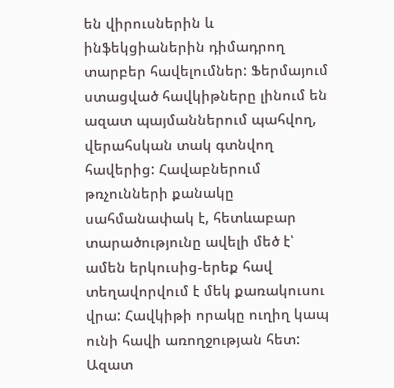են վիրուսներին և ինֆեկցիաներին դիմադրող տարբեր հավելումներ: Ֆերմայում ստացված հավկիթները լինում են ազատ պայմաններում պահվող, վերահսկան տակ գտնվող հավերից: Հավաբներում թռչունների քանակը սահմանափակ է, հետևաբար տարածությունը ավելի մեծ է՝ ամեն երկուսից-երեք հավ տեղավորվում է մեկ քառակուսու վրա: Հավկիթի որակը ուղիղ կապ ունի հավի առողջության հետ: Ազատ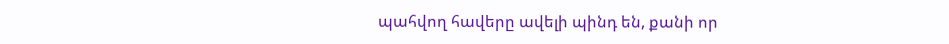պահվող հավերը ավելի պինդ են, քանի որ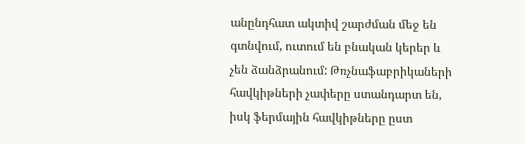անընդհատ ակտիվ շարժման մեջ են գտնվում, ուտում են բնական կերեր և չեն ձանձրանում: Թռչնաֆաբրիկաների հավկիթների չափերը ստանդարտ են, իսկ ֆերմային հավկիթները ըստ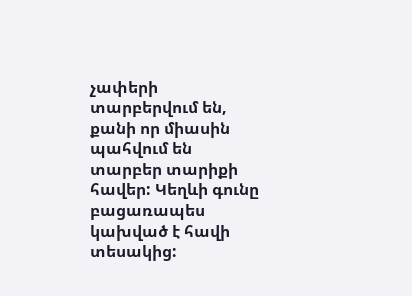չափերի տարբերվում են, քանի որ միասին պահվում են տարբեր տարիքի հավեր: Կեղևի գունը բացառապես կախված է հավի տեսակից: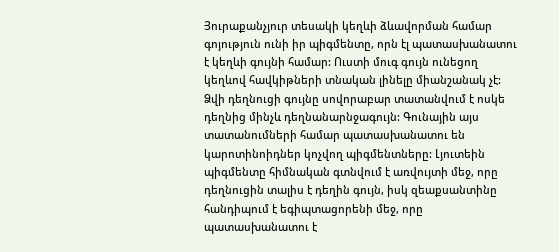Յուրաքանչյուր տեսակի կեղևի ձևավորման համար գոյություն ունի իր պիգմենտը, որն էլ պատասխանատու է կեղևի գույնի համար: Ուստի մուգ գույն ունեցող կեղևով հավկիթների տնական լինելը միանշանակ չէ: Ձվի դեղնուցի գույնը սովորաբար տատանվում է ոսկե դեղնից մինչև դեղնանարնջագույն: Գունային այս տատանումների համար պատասխանատու են կարոտինոիդներ կոչվող պիգմենտները: Լյուտեին պիգմենտը հիմնական գտնվում է առվույտի մեջ, որը դեղնուցին տալիս է դեղին գույն, իսկ զեաքսանտինը հանդիպում է եգիպտացորենի մեջ, որը պատասխանատու է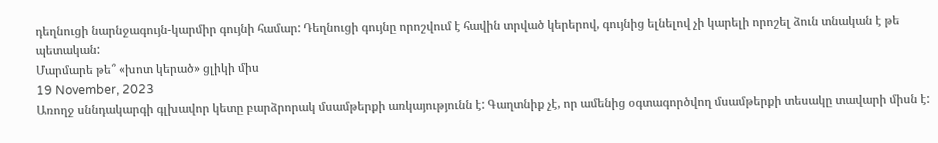դեղնուցի նարնջագույն-կարմիր գույնի համար: Դեղնուցի գույնը որոշվում է հավին տրված կերերով, գույնից ելնելով չի կարելի որոշել ձուն տնական է թե պետական:
Մարմարե թե՞ «խոտ կերած» ցլիկի միս
19 November, 2023
Առողջ սննդակարգի գլխավոր կետը բարձրորակ մսամթերքի առկայությունն է: Գաղտնիք չէ, որ ամենից օգտագործվող մսամթերքի տեսակը տավարի միսն է: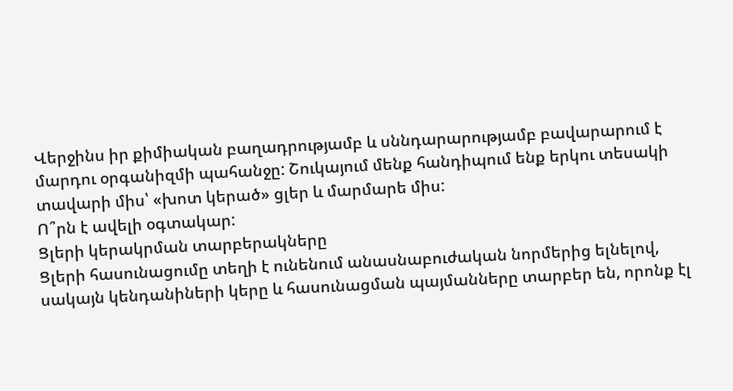Վերջինս իր քիմիական բաղադրությամբ և սննդարարությամբ բավարարում է մարդու օրգանիզմի պահանջը: Շուկայում մենք հանդիպում ենք երկու տեսակի տավարի միս՝ «խոտ կերած» ցլեր և մարմարե միս:
Ո՞րն է ավելի օգտակար:
Ցլերի կերակրման տարբերակները
Ցլերի հասունացումը տեղի է ունենում անասնաբուժական նորմերից ելնելով, սակայն կենդանիների կերը և հասունացման պայմանները տարբեր են, որոնք էլ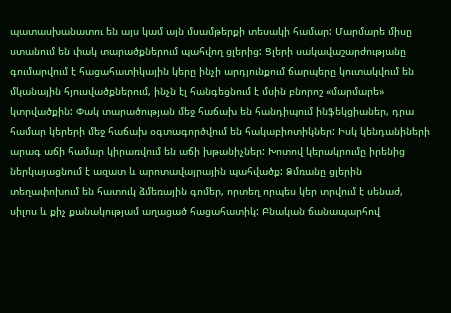պատասխանատու են այս կամ այն մսամթերքի տեսակի համար: Մարմարե միսը ստանում են փակ տարածքներում պահվող ցլերից: Ցլերի սակավաշարժությանը գումարվում է հացահատիկային կերը ինչի արդյունքում ճարպերը կուտակվում են մկանային հյուսվածքներում, ինչն էլ հանգեցնում է մսին բնորոշ «մարմարե» կտրվածքին: Փակ տարածության մեջ հաճախ են հանդիպում ինֆեկցիաներ, դրա համար կերերի մեջ հաճախ օգտագործվում են հակաբիոտիկներ: Իսկ կենդանիների արագ աճի համար կիրառվում են աճի խթանիչներ: Խոտով կերակրումը իրենից ներկայացնում է ազատ և արոտավայրային պահվածք: Ձմռանը ցլերին տեղափոխում են հատուկ ձմեռային գոմեր, որտեղ որպես կեր տրվում է սենաժ, սիլոս և քիչ քանակությամ աղացած հացահատիկ: Բնական ճանապարհով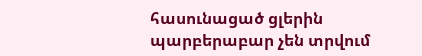հասունացած ցլերին պարբերաբար չեն տրվում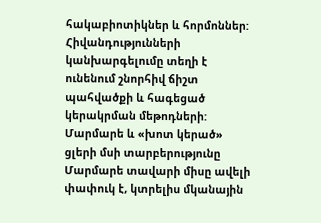հակաբիոտիկներ և հորմոններ: Հիվանդությունների կանխարգելումը տեղի է ունենում շնորհիվ ճիշտ պահվածքի և հագեցած կերակրման մեթոդների:
Մարմարե և «խոտ կերած» ցլերի մսի տարբերությունը
Մարմարե տավարի միսը ավելի փափուկ է, կտրելիս մկանային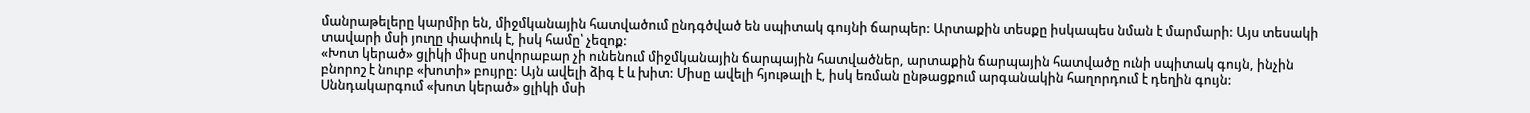մանրաթելերը կարմիր են, միջմկանային հատվածում ընդգծված են սպիտակ գույնի ճարպեր: Արտաքին տեսքը իսկապես նման է մարմարի: Այս տեսակի տավարի մսի յուղը փափուկ է, իսկ համը՝ չեզոք:
«Խոտ կերած» ցլիկի միսը սովորաբար չի ունենում միջմկանային ճարպային հատվածներ, արտաքին ճարպային հատվածը ունի սպիտակ գույն, ինչին բնորոշ է նուրբ «խոտի» բույրը: Այն ավելի ձիգ է և խիտ: Միսը ավելի հյութալի է, իսկ եռման ընթացքում արգանակին հաղորդում է դեղին գույն: Սննդակարգում «խոտ կերած» ցլիկի մսի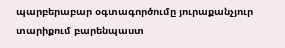պարբերաբար օգտագործումը յուրաքանչյուր տարիքում բարենպաստ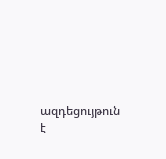ազդեցույթուն է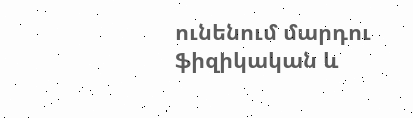ունենում մարդու ֆիզիկական և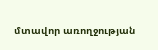մտավոր առողջության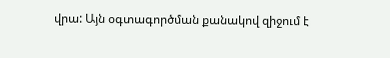վրա: Այն օգտագործման քանակով զիջում է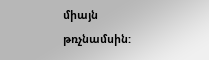միայն թռչնամսին: